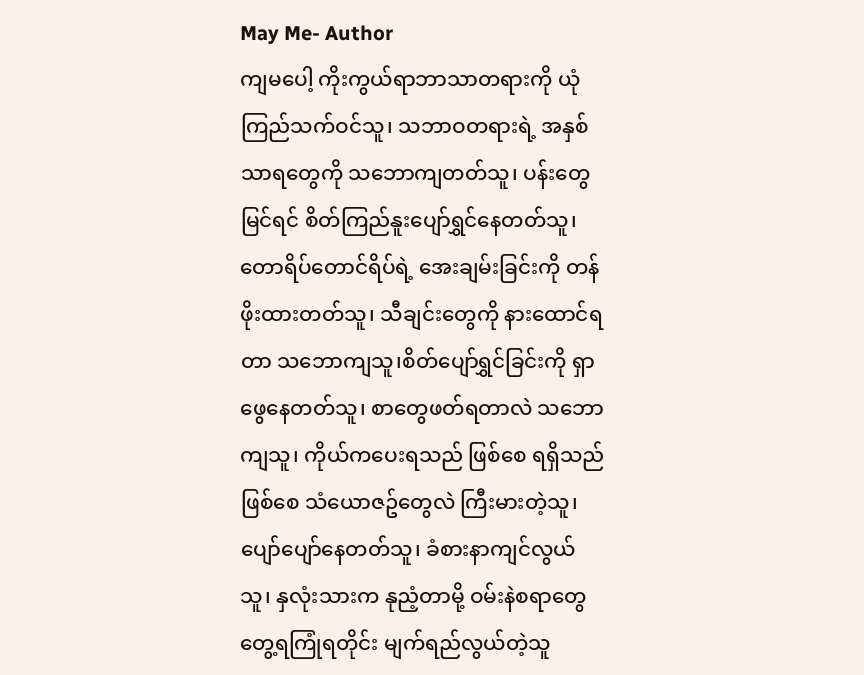May Me- Author
ကျမပေါ့ ကိုးကွယ်ရာဘာသာတရားကို ယုံကြည်သက်ဝင်သူ၊ သဘာဝတရားရဲ့ အနှစ်သာရတွေကို သဘောကျတတ်သူ၊ ပန်းတွေမြင်ရင် စိတ်ကြည်နူးပျော်ရွှင်နေတတ်သူ၊ တောရိပ်တောင်ရိပ်ရဲ့ အေးချမ်းခြင်းကို တန်ဖိုးထားတတ်သူ၊ သီချင်းတွေကို နားထောင်ရတာ သဘောကျသူ၊စိတ်ပျော်ရွှင်ခြင်းကို ရှာဖွေနေတတ်သူ၊ စာတွေဖတ်ရတာလဲ သဘောကျသူ၊ ကိုယ်ကပေးရသည် ဖြစ်စေ ရရှိသည်ဖြစ်စေ သံယောဇဥ်တွေလဲ ကြီးမားတဲ့သူ၊ ပျော်ပျော်နေတတ်သူ၊ ခံစားနာကျင်လွယ်သူ၊ နှလုံးသားက နုညံ့တာမို့ ဝမ်းနဲစရာတွေ တွေ့ရကြုံရတိုင်း မျက်ရည်လွယ်တဲ့သူ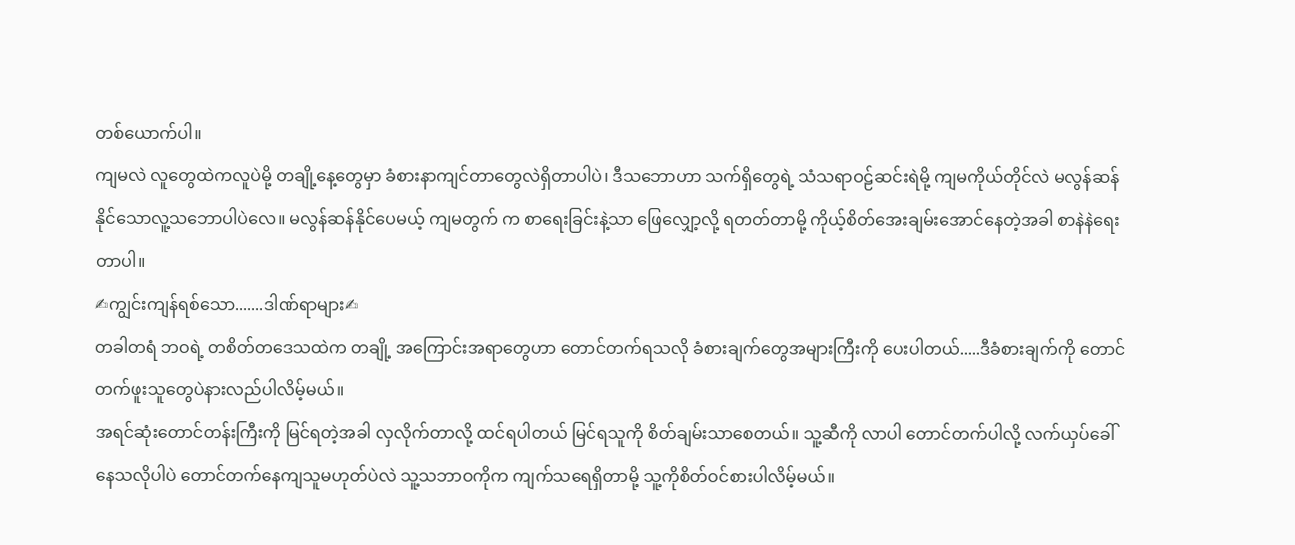တစ်ယောက်ပါ။
ကျမလဲ လူတွေထဲကလူပဲမို့ တချို့နေ့တွေမှာ ခံစားနာကျင်တာတွေလဲရှိတာပါပဲ၊ ဒီသဘောဟာ သက်ရှိတွေရဲ့ သံသရာဝဠ်ဆင်းရဲမို့ ကျမကိုယ်တိုင်လဲ မလွန်ဆန်နိုင်သောလူ့သဘောပါပဲလေ။ မလွန်ဆန်နိုင်ပေမယ့် ကျမတွက် က စာရေးခြင်းနဲ့သာ ဖြေလျှော့လို့ ရတတ်တာမို့ ကိုယ့်စိတ်အေးချမ်းအောင်နေတဲ့အခါ စာနဲနဲရေးတာပါ။
✍ကျွင်းကျန်ရစ်သော.......ဒါဏ်ရာများ✍
တခါတရံ ဘဝရဲ့ တစိတ်တဒေသထဲက တချို့ အကြောင်းအရာတွေဟာ တောင်တက်ရသလို ခံစားချက်တွေအများကြီးကို ပေးပါတယ်.....ဒီခံစားချက်ကို တောင်တက်ဖူးသူတွေပဲနားလည်ပါလိမ့်မယ်။
အရင်ဆုံးတောင်တန်းကြီးကို မြင်ရတဲ့အခါ လှလိုက်တာလို့ ထင်ရပါတယ် မြင်ရသူကို စိတ်ချမ်းသာစေတယ်။ သူ့ဆီကို လာပါ တောင်တက်ပါလို့ လက်ယှပ်ခေါ်နေသလိုပါပဲ တောင်တက်နေကျသူမဟုတ်ပဲလဲ သူ့သဘာဝကိုက ကျက်သရေရှိတာမို့ သူ့ကိုစိတ်ဝင်စားပါလိမ့်မယ်။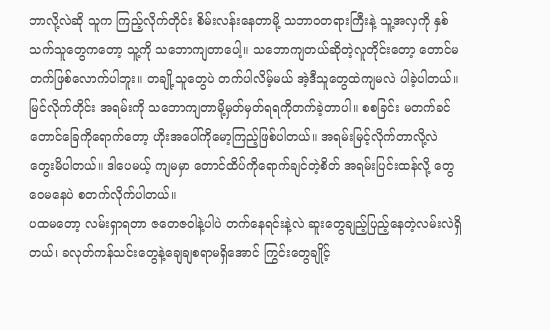ဘာလို့လဲဆို သူက ကြည့်လိုက်တိုင်း စိမ်းလန်းနေတာမို့ သဘာဝတရားကြီးနဲ့ သူ့အလှကို နှစ်သက်သူတွေကတော့ သူ့ကို သဘောကျတာပေါ့။ သဘောကျတယ်ဆိုတဲ့လူတိုင်းတော့ တောင်မတက်ဖြစ်လောက်ပါဘူး။ တချို့သူတွေပဲ တက်ပါလိမ့်မယ် အဲ့ဒီသူတွေထဲကျမလဲ ပါခဲ့ပါတယ်။
မြင်လိုက်တိုင်း အရမ်းကို သဘောကျတာမို့မှတ်မှတ်ရရကိုတက်ခဲ့တာပါ။ စစခြင်း မတက်ခင် တောင်ခြေကိုရောက်တော့ ဟိုးအပေါ်ကိုမော့ကြည့်ဖြစ်ပါတယ်။ အရမ်းမြင့်လိုက်တာလို့လဲ တွေးမိပါတယ်။ ဒါပေမယ့် ကျမမှာ တောင်ထိပ်ကိုရောက်ချင်တဲ့စိတ် အရမ်းပြင်းထန်လို့ တွေဝေမနေပဲ စတက်လိုက်ပါတယ်။
ပထမတော့ လမ်းရှာရတာ ဇတေဇဝါနဲ့ပါပဲ တက်နေရင်းနဲ့လဲ ဆူးတွေချည့်ပြည့်နေတဲ့လမ်းလဲရှိတယ်၊ ခလုတ်ကန်သင်းတွေနဲ့ချေချစရာမရှိအောင် ကြွင်းတွေချိုင့်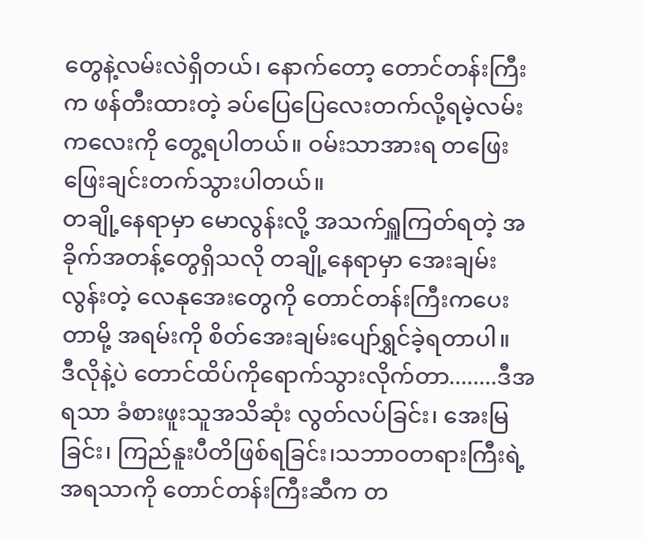တွေနဲ့လမ်းလဲရှိတယ်၊ နောက်တော့ တောင်တန်းကြီးက ဖန်တီးထားတဲ့ ခပ်ပြေပြေလေးတက်လို့ရမဲ့လမ်းကလေးကို တွေ့ရပါတယ်။ ဝမ်းသာအားရ တဖြေးဖြေးချင်းတက်သွားပါတယ်။
တချို့နေရာမှာ မောလွန်းလို့ အသက်ရှူကြတ်ရတဲ့ အခိုက်အတန့်တွေရှိသလို တချို့နေရာမှာ အေးချမ်းလွန်းတဲ့ လေနုအေးတွေကို တောင်တန်းကြီးကပေးတာမို့ အရမ်းကို စိတ်အေးချမ်းပျော်ရွှင်ခဲ့ရတာပါ။
ဒီလိုနဲ့ပဲ တောင်ထိပ်ကိုရောက်သွားလိုက်တာ........ဒီအရသာ ခံစားဖူးသူအသိဆုံး လွတ်လပ်ခြင်း၊ အေးမြခြင်း၊ ကြည်နူးပီတိဖြစ်ရခြင်း၊သဘာဝတရားကြီးရဲ့ အရသာကို တောင်တန်းကြီးဆီက တ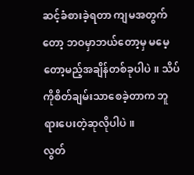ဆင့်ခံစားခဲ့ရတာ ကျမအတွက်တော့ ဘဝမှာဘယ်တော့မှ မမေ့တော့မည့်အချိန်တစ်ခုပါပဲ။ သိပ်ကိုစိတ်ချမ်းသာစေခဲ့တာက ဘူရားပေးတဲ့ဆုလိုပါပဲ။
လွတ်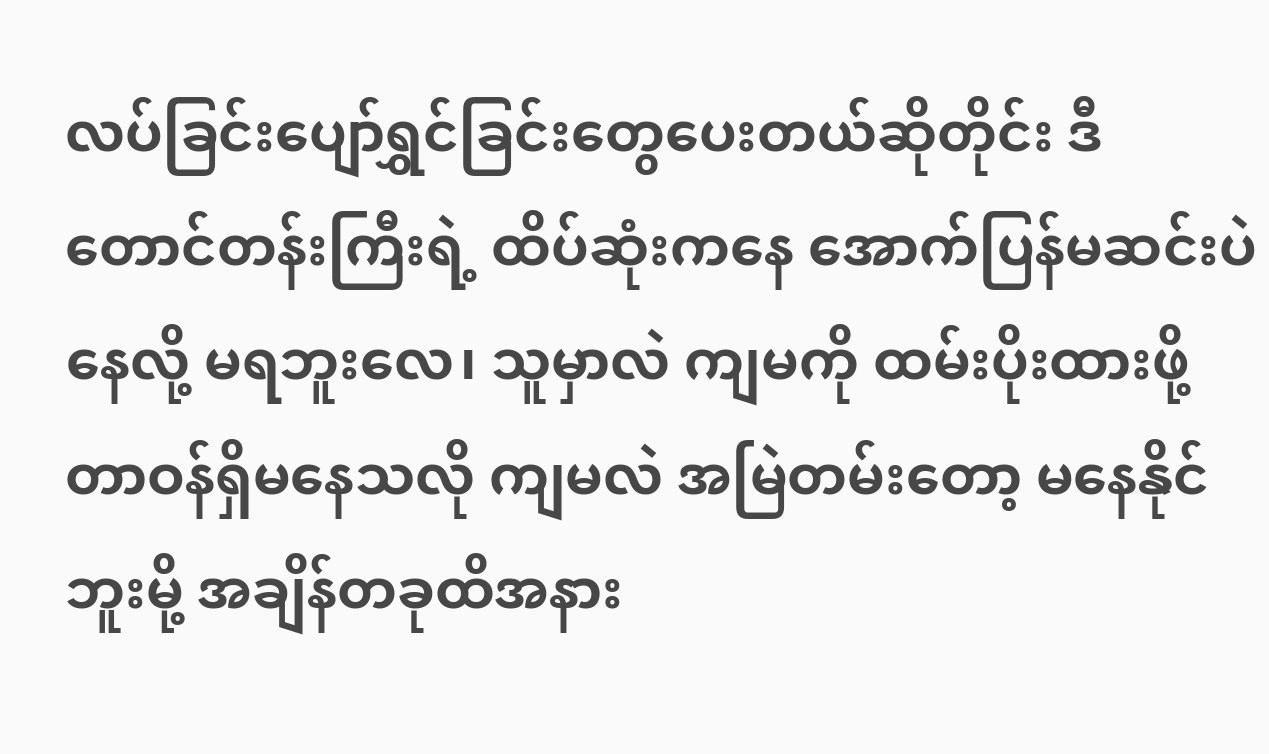လပ်ခြင်းပျော်ရွှင်ခြင်းတွေပေးတယ်ဆိုတိုင်း ဒီတောင်တန်းကြီးရဲ့ ထိပ်ဆုံးကနေ အောက်ပြန်မဆင်းပဲနေလို့ မရဘူးလေ၊ သူမှာလဲ ကျမကို ထမ်းပိုးထားဖို့ တာဝန်ရှိမနေသလို ကျမလဲ အမြဲတမ်းတော့ မနေနိုင်ဘူးမို့ အချိန်တခုထိအနား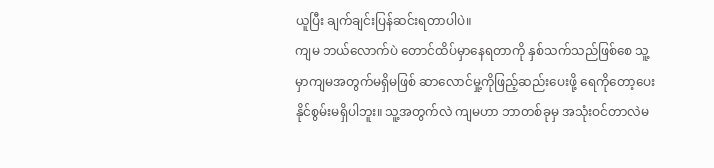ယူပြီး ချက်ချင်းပြန်ဆင်းရတာပါပဲ။
ကျမ ဘယ်လောက်ပဲ တောင်ထိပ်မှာနေရတာကို နှစ်သက်သည်ဖြစ်စေ သူ့မှာကျမအတွက်မရှိမဖြစ် ဆာလောင်မှု့ကိုဖြည့်ဆည်းပေးဖို့ ရေကိုတော့ပေးနိုင်စွမ်းမရှိပါဘူး။ သူ့အတွက်လဲ ကျမဟာ ဘာတစ်ခုမှ အသုံးဝင်တာလဲမ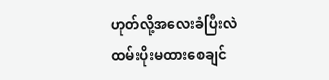ဟုတ်လို့အလေးခံပြီးလဲ ထမ်းပိုးမထားစေချင်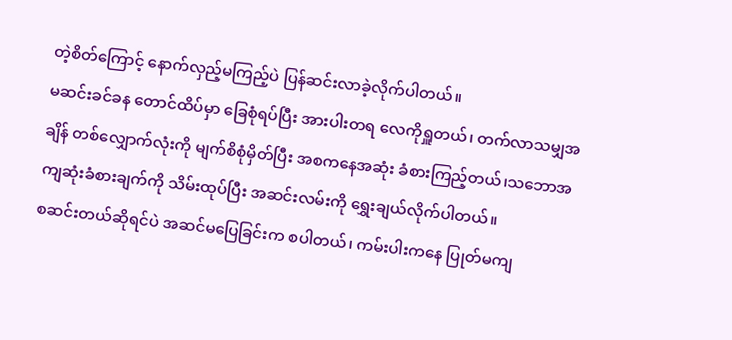တဲ့စိတ်ကြောင့် နောက်လှည့်မကြည့်ပဲ ပြန်ဆင်းလာခဲ့လိုက်ပါတယ်။
မဆင်းခင်ခန တောင်ထိပ်မှာ ခြေစုံရပ်ပြီး အားပါးတရ လေကိုရှူတယ်၊ တက်လာသမျှအချိန် တစ်လျှောက်လုံးကို မျက်စိစုံမှိတ်ပြီး အစကနေအဆုံး ခံစားကြည့်တယ်၊သဘောအကျဆုံးခံစားချက်ကို သိမ်းထုပ်ပြီး အဆင်းလမ်းကို ရွှေးချယ်လိုက်ပါတယ်။
စဆင်းတယ်ဆိုရင်ပဲ အဆင်မပြေခြင်းက စပါတယ်၊ ကမ်းပါးကနေ ပြုတ်မကျ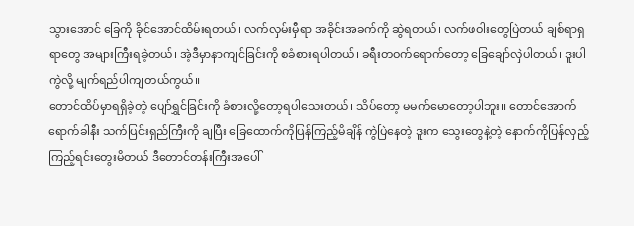သွားအောင် ခြေကို ခိုင်အောင်ထိမ်းရတယ်၊ လက်လှမ်းမှီရာ အခိုင်းအခက်ကို ဆွဲရတယ်၊ လက်ဖဝါးတွေပြဲတယ် ချစ်ရာရှရာတွေ အများကြီးရခဲ့တယ်၊ အဲ့ဒီမှာနာကျင်ခြင်းကို စခံစားရပါတယ်၊ ခရီးတဝက်ရောက်တော့ ခြေချော်လှဲပါတယ်၊ ဒူးပါကွဲလို့ မျက်ရည်ပါကျတယ်ကွယ်။
တောင်ထိပ်မှာရရှိခဲ့တဲ့ ပျော်ရွှင်ခြင်းကို ခံစားလို့တော့ရပါသေးတယ်၊ သိပ်တော့ မမက်မောတော့ပါဘူး။ တောင်အောက်ရောက်ခါနီး သက်ပြင်းရှည်ကြီးကို ချပြီး ခြေထောက်ကိုပြန်ကြည့်မိချိန် ကွဲပြဲနေတဲ့ ဒူးက သွေးတွေနဲ့တဲ့ နောက်ကိုပြန်လှည့်ကြည့်ရင်းတွေးမိတယ် ဒီတောင်တန်းကြီးအပေါ်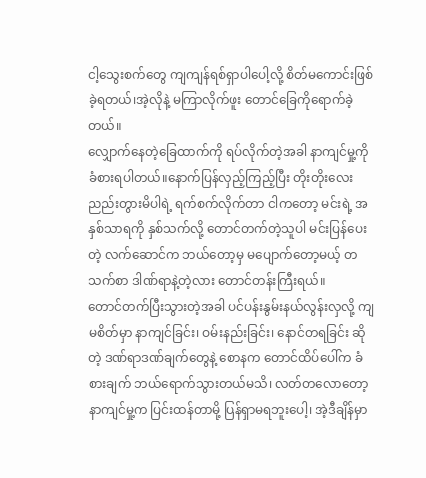ငါ့သွေးစက်တွေ ကျကျန်ရစ်ရှာပါပေါ့လို့ စိတ်မကောင်းဖြစ်ခဲ့ရတယ်၊အဲ့လိုနဲ့ မကြာလိုက်ဖူး တောင်ခြေကိုရောက်ခဲ့တယ်။
လျှောက်နေတဲ့ခြေထာက်ကို ရပ်လိုက်တဲ့အခါ နာကျင်မှု့ကို ခံစားရပါတယ်။နောက်ပြန်လှည့်ကြည့်ပြီး တိုးတိုးလေး ညည်းတွားမိပါရဲ့ ရက်စက်လိုက်တာ ငါကတော့ မင်းရဲ့ အနှစ်သာရကို နှစ်သက်လို့ တောင်တက်တဲ့သူပါ မင်းပြန်ပေးတဲ့ လက်ဆောင်က ဘယ်တော့မှ မပျောက်တော့မယ့် တသက်စာ ဒါဏ်ရာနဲ့တဲ့လား တောင်တန်းကြီးရယ်။
တောင်တက်ပြီးသွားတဲ့အခါ ပင်ပန်းနွမ်းနယ်လွန်းလှလို့ ကျမစိတ်မှာ နာကျင်ခြင်း၊ ဝမ်းနည်းခြင်း၊ နောင်တရခြင်း ဆိုတဲ့ ဒဏ်ရာဒဏ်ချက်တွေနဲ့ စောနက တောင်ထိပ်ပေါ်က ခံစားချက် ဘယ်ရောက်သွားတယ်မသိ၊ လတ်တလောတော့ နာကျင်မှု့က ပြင်းထန်တာမို့ ပြန်ရှာမရဘူးပေါ့၊ အဲ့ဒီချိန်မှာ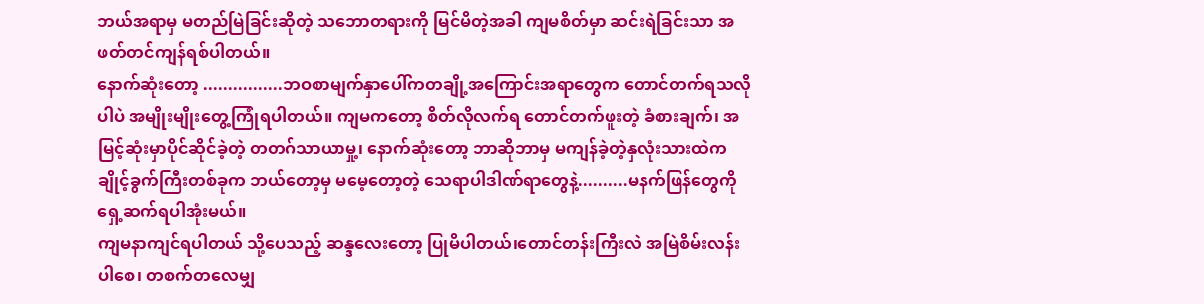ဘယ်အရာမှ မတည်မြဲခြင်းဆိုတဲ့ သဘောတရားကို မြင်မိတဲ့အခါ ကျမစိတ်မှာ ဆင်းရဲခြင်းသာ အဖတ်တင်ကျန်ရစ်ပါတယ်။
နောက်ဆုံးတော့ ................ဘဝစာမျက်နှာပေါ်ကတချို့အကြောင်းအရာတွေက တောင်တက်ရသလိုပါပဲ အမျိုးမျိုးတွေ့ကြုံရပါတယ်။ ကျမကတော့ စိတ်လိုလက်ရ တောင်တက်ဖူးတဲ့ ခံစားချက်၊ အမြင့်ဆုံးမှာပိုင်ဆိုင်ခဲ့တဲ့ တတဂ်သာယာမှု့၊ နောက်ဆုံးတော့ ဘာဆိုဘာမှ မကျန်ခဲ့တဲ့နှလုံးသားထဲက ချိုင့်ခွက်ကြီးတစ်ခုက ဘယ်တော့မှ မမေ့တော့တဲ့ သေရာပါဒါဏ်ရာတွေနဲ့..........မနက်ဖြန်တွေကိုရှေ့ဆက်ရပါအုံးမယ်။
ကျမနာကျင်ရပါတယ် သို့ပေသည့် ဆန္ဒလေးတော့ ပြုမိပါတယ်၊တောင်တန်းကြီးလဲ အမြဲစိမ်းလန်းပါစေ၊ တစက်တလေမျှ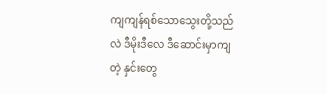ကျကျန်ရစ်သောသွေးတို့သည်လဲ ဒီမိုးဒီလေ ဒီဆောင်းမှာကျတဲ့ နှင်းတွေ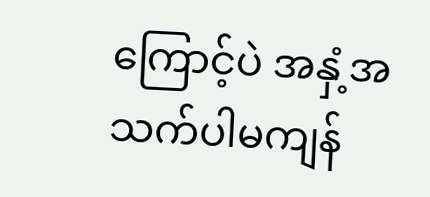ကြောင့်ပဲ အနှံ့အသက်ပါမကျန်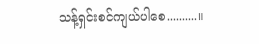သန့်ရှင်းစင်ကျယ်ပါစေ..........။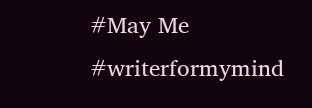#May Me
#writerformymind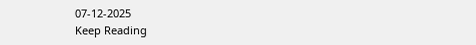07-12-2025
Keep Reading